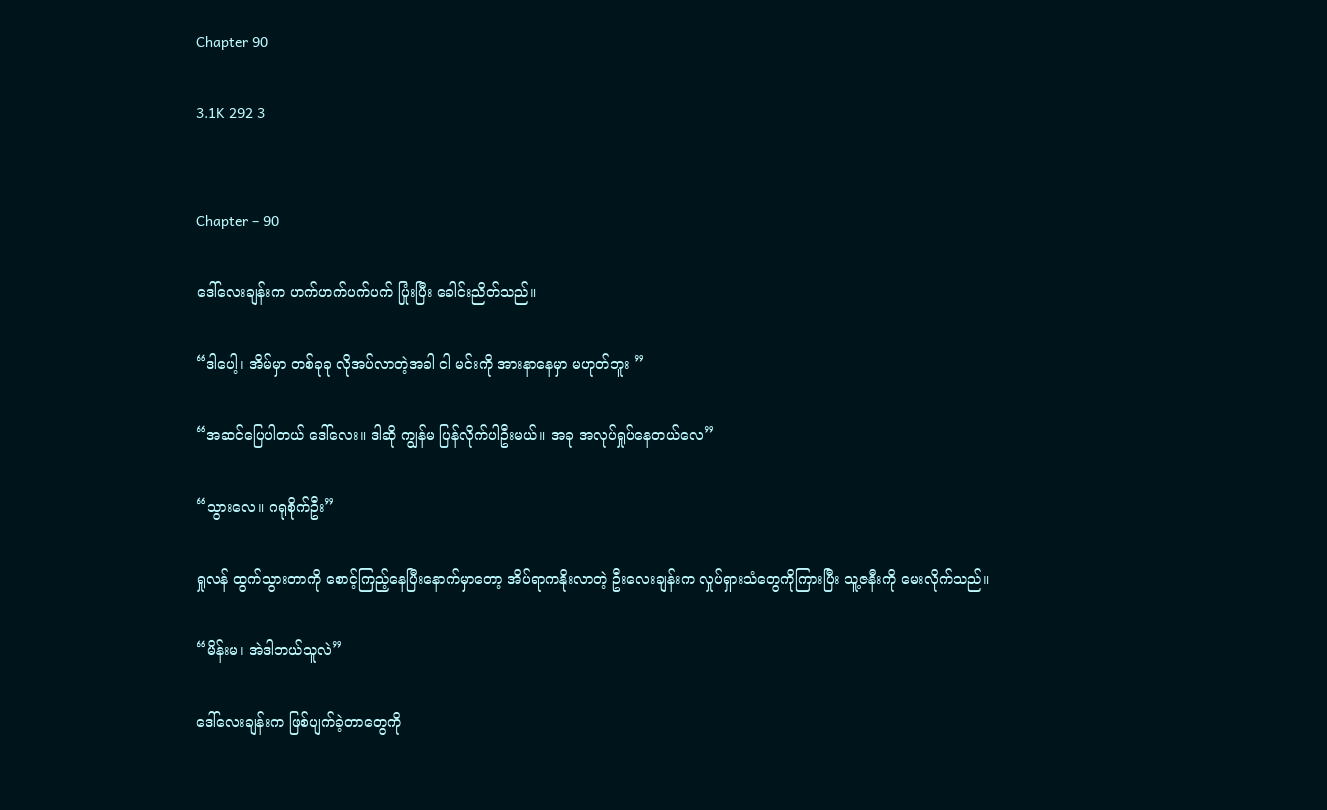Chapter 90

3.1K 292 3


Chapter – 90

ဒေါ်လေးချန်းက ဟက်ဟက်ပက်ပက် ပြုံးပြီး ခေါင်းညိတ်သည်။

“ဒါပေါ့၊ အိမ်မှာ တစ်ခုခု လိုအပ်လာတဲ့အခါ ငါ မင်းကို အားနာနေမှာ မဟုတ်ဘူး ”

“အဆင်ပြေပါတယ် ဒေါ်လေး။ ဒါဆို ကျွန်မ ပြန်လိုက်ပါဦးမယ်။ အခု အလုပ်ရှုပ်နေတယ်လေ”

“သွားလေ။ ဂရုစိုက်ဦး”

ရှုလန် ထွက်သွားတာကို စောင့်ကြည့်နေပြီးနောက်မှာတော့ အိပ်ရာကနိုးလာတဲ့ ဦးလေးချန်းက လှုပ်ရှားသံတွေကိုကြားပြီး သူ့ဇနီးကို မေးလိုက်သည်။

“မိန်းမ၊ အဲဒါဘယ်သူလဲ”

ဒေါ်လေးချန်းက ဖြစ်ပျက်ခဲ့တာတွေကို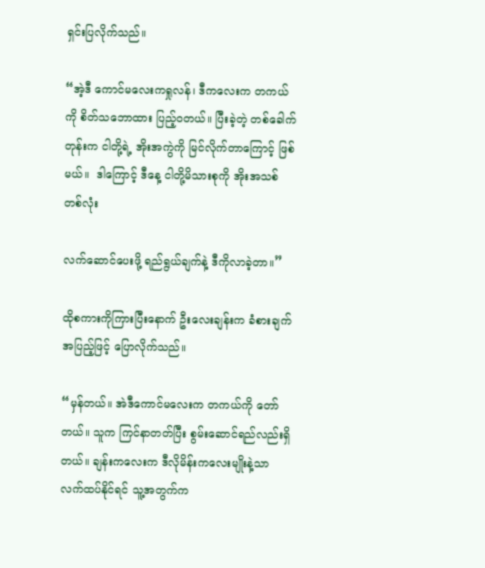ရှင်းပြလိုက်သည်။

“အဲ့ဒီ ကောင်မလေးကရှုလန်၊ ဒီကလေးက တကယ်ကို စိတ်သဘောထား ပြည့်ဝတယ်။ ပြီးခဲ့တဲ့ တစ်ခေါက်တုန်းက ငါတို့ရဲ့ အိုးအကွဲကို မြင်လိုက်တာကြောင့် ဖြစ်မယ်။  ဒါကြောင့် ဒီနေ့ ငါတို့မိသားစုကို အိုးအသစ်တစ်လုံး

လက်ဆောင်ပေးဖို့ ရည်ရွယ်ချက်နဲ့ ဒီကိုလာခဲ့တာ။”

ထိုစကားကိုကြားပြီးနောက် ဦးလေးချန်းက ခံစားချက်အပြည့်ဖြင့် ပြောလိုက်သည်။

“မှန်တယ်။ အဲဒီကောင်မလေးက တကယ်ကို တော်တယ်။ သူက ကြင်နာတတ်ပြီး စွမ်းဆောင်ရည်လည်းရှိတယ်။ ချန်းကလေးက ဒီလိုမိန်းကလေးမျိုးနဲ့သာ လက်ထပ်နိုင်ရင် သူ့အတွက်က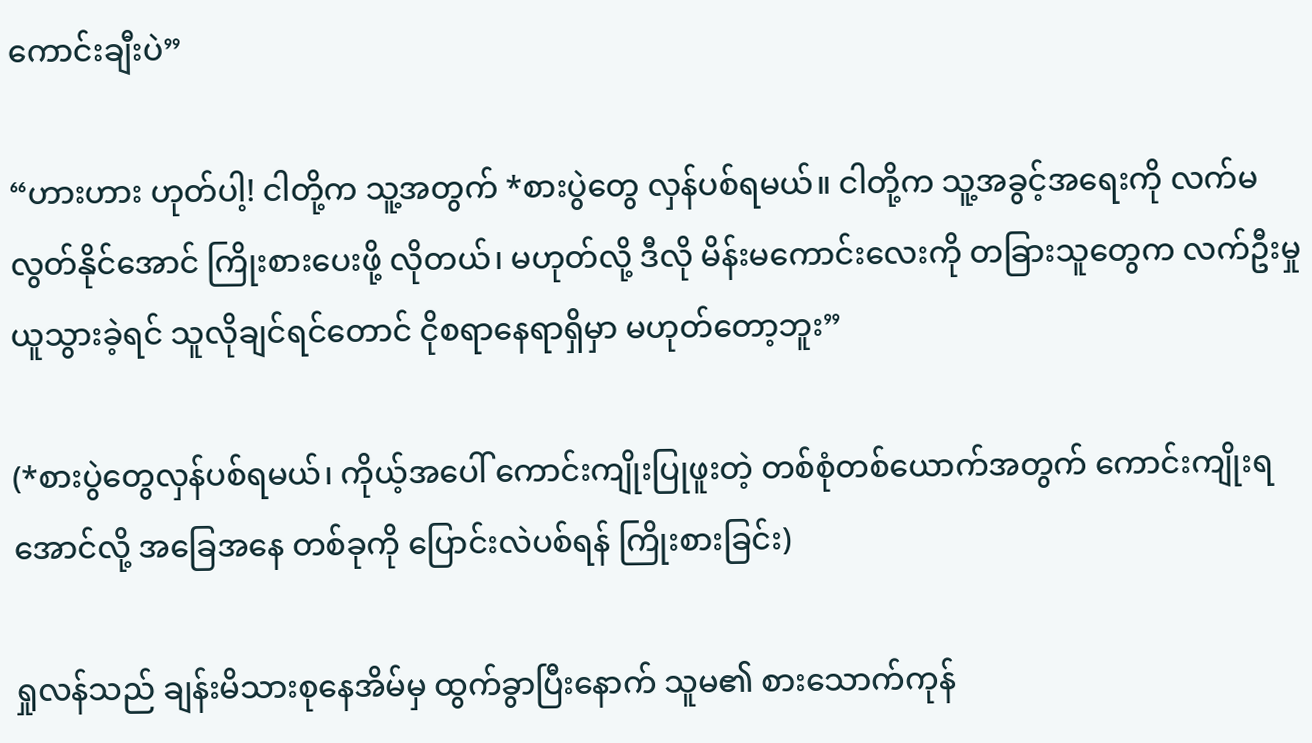ကောင်းချီးပဲ”

“ဟားဟား ဟုတ်ပါ့! ငါတို့က သူ့အတွက် *စားပွဲတွေ လှန်ပစ်ရမယ်။ ငါတို့က သူ့အခွင့်အရေးကို လက်မလွတ်နိုင်အောင် ကြိုးစားပေးဖို့ လိုတယ်၊ မဟုတ်လို့ ဒီလို မိန်းမကောင်းလေးကို တခြားသူတွေက လက်ဦးမှု ယူသွားခဲ့ရင် သူလိုချင်ရင်တောင် ငိုစရာနေရာရှိမှာ မဟုတ်တော့ဘူး”

(*စားပွဲတွေလှန်ပစ်ရမယ်၊ ကိုယ့်အပေါ် ကောင်းကျိုးပြုဖူးတဲ့ တစ်စုံတစ်ယောက်အတွက် ကောင်းကျိုးရအောင်လို့ အခြေအနေ တစ်ခုကို ပြောင်းလဲပစ်ရန် ကြိုးစားခြင်း)

ရှုလန်သည် ချန်းမိသားစုနေအိမ်မှ ထွက်ခွာပြီးနောက် သူမ၏ စားသောက်ကုန်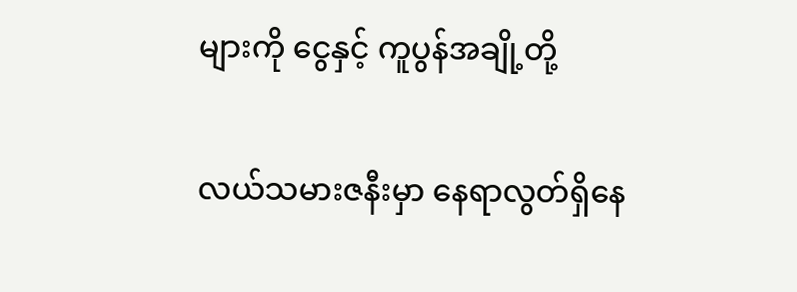များကို ငွေနှင့် ကူပွန်အချို့တို့

လယ်သမားဇနီးမှာ နေရာလွတ်ရှိနေ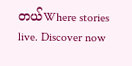တယ်Where stories live. Discover now